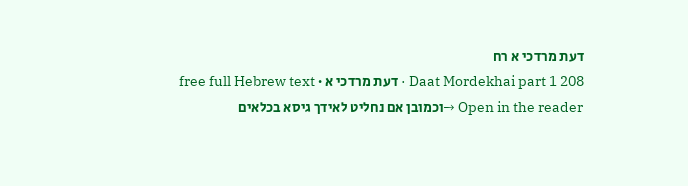דעת מרדכי א רח
Daat Mordekhai part 1 208 · דעת מרדכי א · free full Hebrew text
Open in the reader →וכמובן אם נחליט לאידך גיסא בכלאים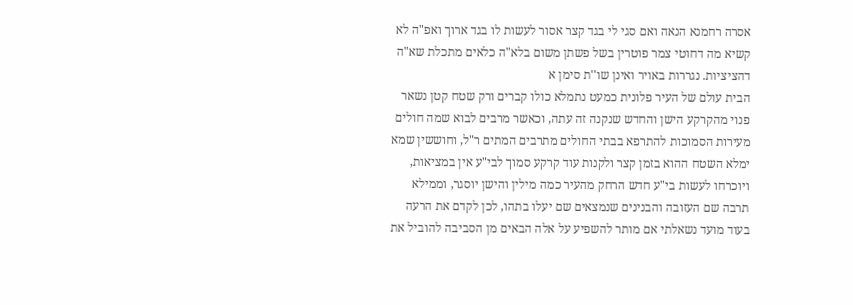אסרה רחמנא הנאה ואם סגי לי בגד קצר אסור לעשות לו בגד ארוך ואפ"ה לא קשיא מה דחוטי צמר פוטרין בשל פשתן משום בלא"ה כלאים מתכלת שא"ה דהציציות. נגררות באויר ואינן שו''ת סימן א
הבית עולם של העיר פלונית כמעט נתמלא כולו קברים ורק שטח קטן נשאר פנוי מהקרקע הישן והחדש שנקנה זה עתה, וכאשר מרבים לבוא שמה חולים מעירות הסמוכות להתרפא בבתי החולים מתרבים המתים ר"ל, וחוששין שמא ימלא השטח ההוא בזמן קצר ולקנות עוד קרקע סמוך לבי"ע אין במציאות, ויוכרחו לעשות בי"ע חדש הרחק מהעיר כמה מילין והישן יוסגר, וממילא תרבה שם העזובה והבנינים שנמצאים שם יעלו בתהו, לכן לקדם את הרעה בעוד מועד נשאלתי אם מותר להשפיע על אלה הבאים מן הסביבה להוביל את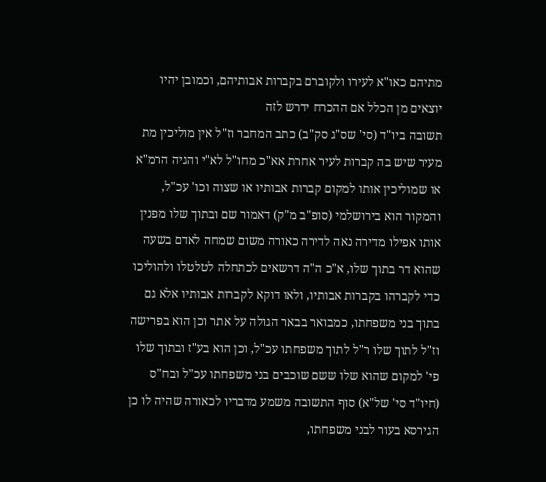מתיהם כאו"א לעירו ולקוברם בקברות אבותיהם, וכמובן יהיו יוצאים מן הכלל אם ההכרח ידרש לזה
תשובה ביו"ד (סי' שס"ג סק"ב) כתב המחבר וז"ל אין מוליכין מת מעיר שיש בה קברות לעיר אחרת אא"כ מחו"ל לא"י והגיה הרמ"א או שמוליכין אותו למקום קברות אבותיו או שצוה וכו' עכ"ל, והמקור הוא בירושלמי (סופ"ב מ"ק) דאמור שם ובתוך שלו מפנין אותו אפילו מדירה נאה לדירה כאורה משום שמחה לאדם בשעה שהוא דר בתוך שלו, א"כ ה"ה דרשאים לכתחלה לטלטלו ולהוליכו כדי לקברהו בקברות אבותיו, ולאו דוקא לקברות אבותיו אלא גם בתוך בני משפחתו, כמבואר בבאר הגולה על אתר וכן הוא בפרישה וז"ל לתוך שלו ר"ל לתוך משפחתו עכ"ל, וכן הוא בע"ז ובתוך שלו פי' למקום שהוא שלו ששם שוכבים בני משפחתו עכ"ל ובח"ס (חיו"ד סי' של"א) סוף התשובה משמע מדבריו לכאורה שהיה לו כן הגירסא בעור לבני משפחתו,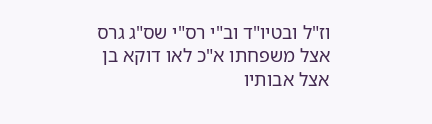וז"ל ובטיו"ד וב"י רס"י שס"ג גרס אצל משפחתו א"כ לאו דוקא בן אצל אבותיו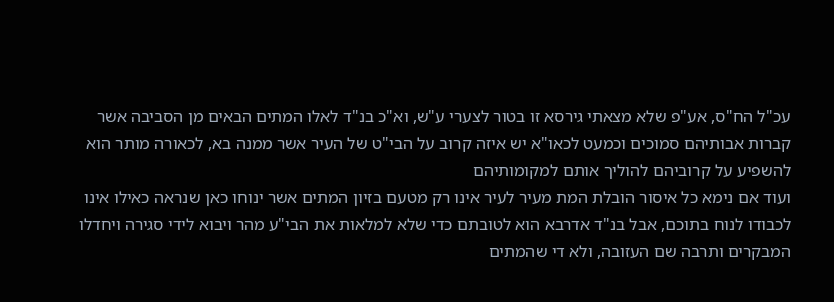עכ"ל הח"ס, אע"פ שלא מצאתי גירסא זו בטור לצערי ע"ש, וא"כ בנ"ד לאלו המתים הבאים מן הסביבה אשר קברות אבותיהם סמוכים וכמעט לכאו"א יש איזה קרוב על הבי"ט של העיר אשר ממנה בא, לכאורה מותר הוא להשפיע על קרוביהם להוליך אותם למקומותיהם
ועוד אם נימא כל איסור הובלת המת מעיר לעיר אינו רק מטעם בזיון המתים אשר ינוחו כאן שנראה כאילו אינו לכבודו לנוח בתוכם, אבל בנ"ד אדרבא הוא לטובתם כדי שלא למלאות את הבי"ע מהר ויבוא לידי סגירה ויחדלו המבקרים ותרבה שם העזובה, ולא די שהמתים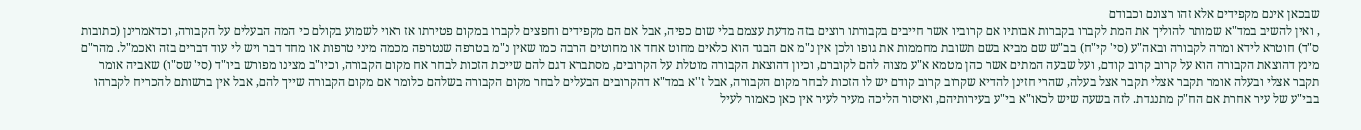שבכאן אינם מקפידים אלא זהו רצונם וכבודם
, ואין להשיב במד"א שמותר להוליך את המת לקברו בקברות אבותיו אם קרוביו אשר חייבים בקבורתו רוצים בזה מדעת עצמם בלי שום כפיה, אבל אם הם מקפידים וחפצים לקברו במקום פטירתו אז ראוי לשמוע בקולם כי המה הבעלים על הקבורה, וכדאמרינן (כתובות ס"ד) חוטרא לידא ומרה לקבורה ובאה"ע (סי' קי"ח) בב"ש שם מביא בשם תשובת מחממות את גופו ולכן אין נ"מ אם הבגד הוא כלאים מחוט אחד או מחוטים הרבה כמו שאין נ"מ בטרפה שנטרפה מכמה מיני טרפות או מחד דבר ויש לי עוד דברים בזה ואכמ"ל. מהר"ם מינץ דהוצאת הקבורה הוא על קרוב קרוב קודם, ועל שבעה המתים אשר כהן מטמא א"ע מצוה להם לקוברם, וכיון דהוצאת הקבורה מוטלת על הקרובים, מסתברא דגם להם שייכת הזכות לבחר אח מקום הקבורה, וכיו"ב מצינו מפורש ביו"ד (סי' שס"ו) שאביה אומר תקבר אצלי ובעלה אומר תקבר אצלי תקבר אצל בעלה, שהרי חזינן להדיא שקרוב קרוב קודם יש לו הזכות לבחר מקום הקבורה, אבל ז''א במד"א דהקרובים הבעלים לבחר מקום הקבורה בשלהם כלומר אם מקום הקבורה שייך להם, אבל אין ברשותם להכריח לקברהו בבי"ע של עיר אחרת אם הח"ק מתנגדת. לזה בשעה שיש לכאו"א בי"ע בעירותיהם, ואיסור הליכה מעיר לעיר אין כאן כאמור לעיל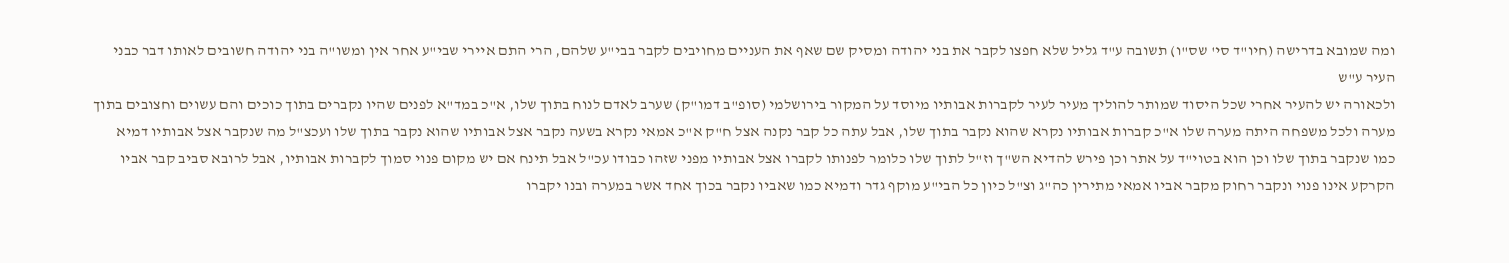ומה שמובא בדרישה (חיו"ד סי' שס"ו) תשובה ע"ד גליל שלא חפצו לקבר את בני יהודה ומסיק שם שאף את העניים מחויבים לקבר בבי"ע שלהם, הרי התם איירי שבי"ע אחר אין ומשו"ה בני יהודה חשובים לאותו דבר כבני העיר ע"ש
ולכאורה יש להעיר אחרי שכל היסוד שמותר להוליך מעיר לעיר לקברות אבותיו מיוסד על המקור בירושלמי (סופ"ב דמו"ק) שערב לאדם לנוח בתוך שלו, א"כ במד"א לפנים שהיו נקברים בתוך כוכים והם עשוים וחצובים בתוך מערה ולכל משפחה היתה מערה שלו א"כ קברות אבותיו נקרא שהוא נקבר בתוך שלו, אבל עתה כל קבר נקנה אצל ח"ק א"כ אמאי נקרא בשעה נקבר אצל אבותיו שהוא נקבר בתוך שלו ועכצ"ל מה שנקבר אצל אבותיו דמיא כמו שנקבר בתוך שלו וכן הוא בטוי"ד על אתר וכן פירש להדיא הש"ך וז"ל לתוך שלו כלומר לפנותו לקברו אצל אבותיו מפני שזהו כבודו עכ"ל אבל תינח אם יש מקום פנוי סמוך לקברות אבותיו, אבל לרובא סביב קבר אביו הקרקע אינו פנוי ונקבר רחוק מקבר אביו אמאי מתירין כה"ג וצ"ל כיון כל הבי"ע מוקף גדר ודמיא כמו שאביו נקבר בכוך אחד אשר במערה ובנו יקברו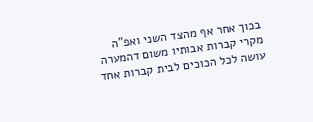בכוך אחר אף מהצד השני ואפ"ה מקרי קברות אבותיו משום דהמערה עושה לכל הכוכים לבית קברות אחד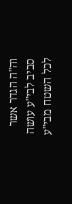וה"ה הגדר אשר סביב לבי"ע עושה לכל השטח מבי"ע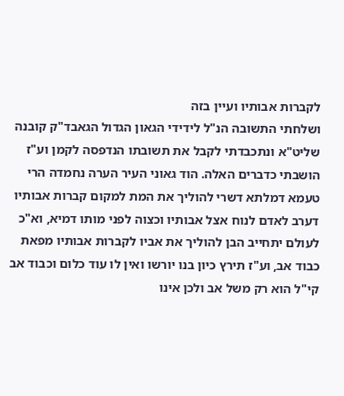לקברות אבותיו ועיין בזה
ושלחתי התשובה הנ"ל לידידי הגאון הגדול הגאבד"ק קובנה שליט"א ונתכבדתי לקבל את תשובתו הנדפסה לקמן וע"ז הושבתי כדברים האלה. הוד גאוני העיר הערה נחמדה הרי טעמא דמלתא דשרי להוליך את המת למקום קברות אבותיו דערב לאדם לנוח אצל אבותיו וכצוה לפני מותו דמיא, וא"כ לעולם יתחייב הבן להוליך את אביו לקברות אבותיו מפאת כבוד אב, וע"ז תירץ כיון בנו יורשו ואין לו עוד כלום וכבוד אב קי"ל הוא רק משל אב ולכן אינו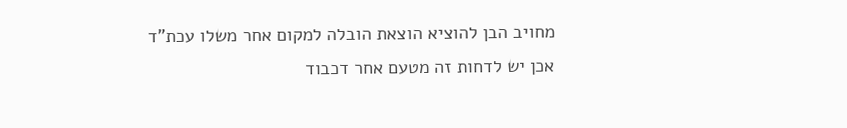מחויב הבן להוציא הוצאת הובלה למקום אחר משלו עכת"ד
אכן יש לדחות זה מטעם אחר דכבוד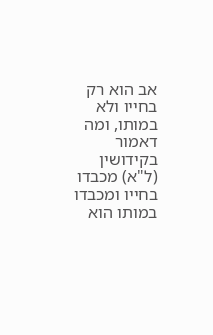אב הוא רק בחייו ולא במותו, ומה דאמור בקידושין (ל"א) מכבדו בחייו ומכבדו במותו הוא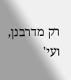רק מדרבנן, ועי'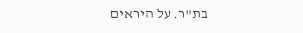בת"ר. על היראים